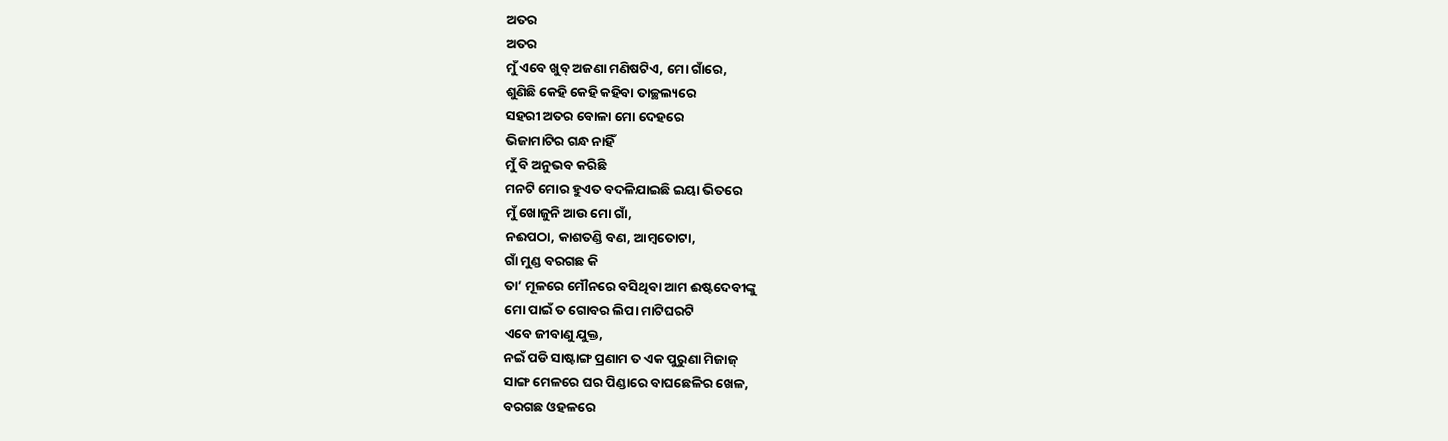ଅତର
ଅତର
ମୁଁ ଏବେ ଖୁବ୍ ଅଜଣା ମଣିଷଟିଏ, ମୋ ଗାଁରେ,
ଶୁଣିଛି କେହି କେହି କହିବା ତାଚ୍ଛଲ୍ୟରେ
ସହରୀ ଅତର ବୋଳା ମୋ ଦେହରେ
ଭିଜାମାଟିର ଗନ୍ଧ ନାହିଁ
ମୁଁ ବି ଅନୁଭବ କରିଛି
ମନଟି ମୋର ହୁଏତ ବଦଳିଯାଇଛି ଇୟା ଭିତରେ
ମୁଁ ଖୋଜୁନି ଆଉ ମୋ ଗାଁ,
ନଈପଠା, କାଶତଣ୍ଡି ବଣ, ଆମ୍ବତୋଟା,
ଗାଁ ମୁଣ୍ଡ ବରଗଛ କି
ତା’ ମୂଳରେ ମୌନରେ ବସିଥିବା ଆମ ଈଷ୍ଟଦେବୀଙ୍କୁ
ମୋ ପାଇଁ ତ ଗୋବର ଲିପା ମାଟିଘରଟି
ଏବେ ଜୀବାଣୁ ଯୁକ୍ତ,
ନଇଁ ପଡି ସାଷ୍ଟାଙ୍ଗ ପ୍ରଣାମ ତ ଏକ ପୁରୁଣା ମିଜାଜ୍
ସାଙ୍ଗ ମେଳରେ ଘର ପିଣ୍ଡାରେ ବାଘଛେଳିର ଖେଳ,
ବରଗଛ ଓହଳରେ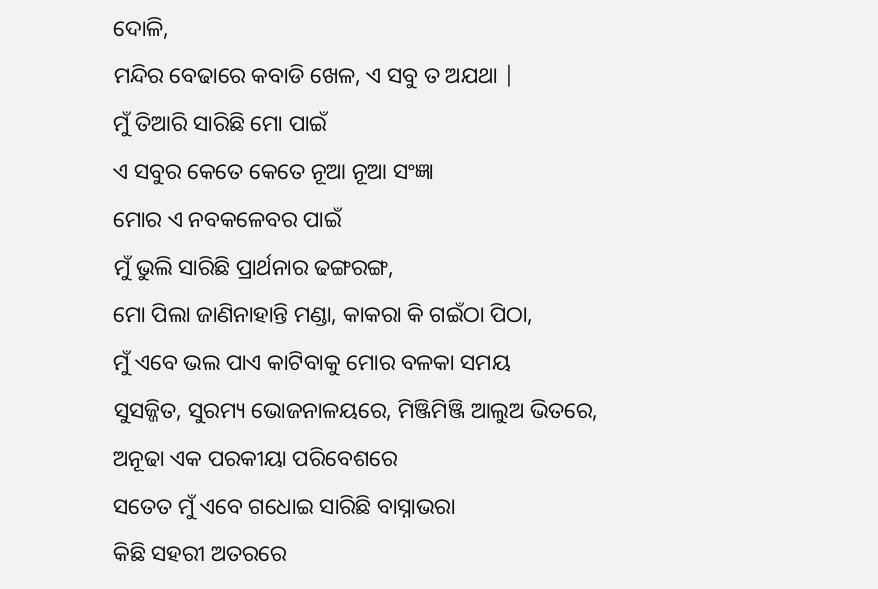ଦୋଳି,
ମନ୍ଦିର ବେଢାରେ କବାଡି ଖେଳ, ଏ ସବୁ ତ ଅଯଥା |
ମୁଁ ତିଆରି ସାରିଛି ମୋ ପାଇଁ
ଏ ସବୁର କେତେ କେତେ ନୂଆ ନୂଆ ସଂଜ୍ଞା
ମୋର ଏ ନବକଳେବର ପାଇଁ
ମୁଁ ଭୁଲି ସାରିଛି ପ୍ରାର୍ଥନାର ଢଙ୍ଗରଙ୍ଗ,
ମୋ ପିଲା ଜାଣିନାହାନ୍ତି ମଣ୍ଡା, କାକରା କି ଗଇଁଠା ପିଠା,
ମୁଁ ଏବେ ଭଲ ପାଏ କାଟିବାକୁ ମୋର ବଳକା ସମୟ
ସୁସଜ୍ଜିତ, ସୁରମ୍ୟ ଭୋଜନାଳୟରେ, ମିଞ୍ଜିମିଞ୍ଜି ଆଲୁଅ ଭିତରେ,
ଅନୂଢା ଏକ ପରକୀୟା ପରିବେଶରେ
ସତେତ ମୁଁ ଏବେ ଗଧୋଇ ସାରିଛି ବାସ୍ନାଭରା
କିଛି ସହରୀ ଅତରରେ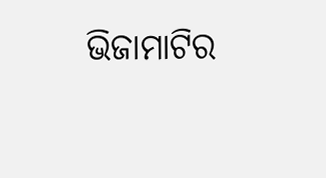ଭିଜାମାଟିର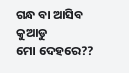ଗନ୍ଧ ବା ଆସିବ କୁଆଡୁ
ମୋ ଦେହରେ??